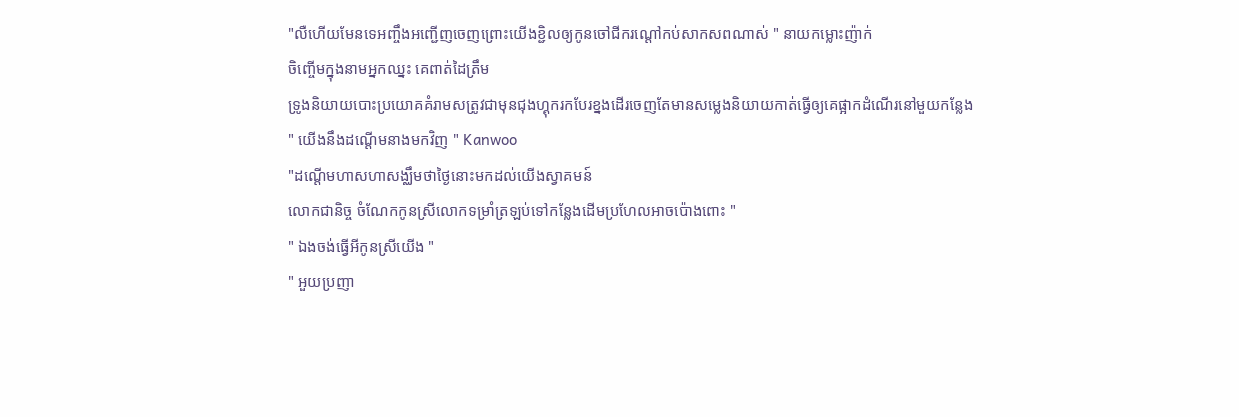"លឺហេីយមែនទេអញ្ចឹងអញ្ជេីញចេញព្រោះយេីងខ្ជិលឲ្យកូនចៅជីករណ្ដៅកប់សាកសពណាស់ " នាយកម្លោះញ៉ាក់
ចិញ្ចើមក្នុងនាមអ្នកឈ្នះ គេពាត់ដៃត្រឹម
ទ្រូងនិយាយបោះប្រយោគគំរាមសត្រូវជាមុនជុងហ្គុករកបែរខ្នងដើរចេញតែមានសម្លេងនិយាយកាត់ធ្វើឲ្យគេផ្អាកដំណើរនៅមួយកន្លែង
" យើងនឹងដណ្ដើមនាងមកវិញ " Kanwoo
"ដណ្ដើមហាសហាសង្ឈឹមថាថ្ងៃនោះមកដល់យើងស្វាគមន៍
លោកជានិច្ច ចំណែកកូនស្រីលោកទម្រាំត្រឡប់ទៅកន្លែងដើមប្រហែលអាចប៉ោងពោះ "
" ឯងចង់ធ្វើអីកូនស្រីយើង "
" អួយប្រញា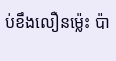ប់ខឹងលឿនម្ល៉េះ ប៉ា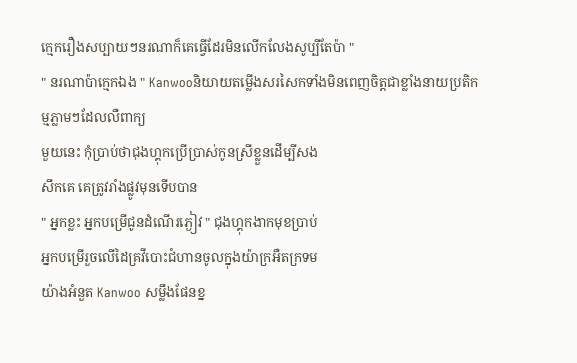ក្មេករឿងសប្បាយៗនរណាក៏គេធ្វើដែរមិនលើកលែងសូប្បីតែប៉ា "
" នរណាប៉ាក្មេកឯង " Kanwooនិយាយតម្លើងសរសៃកទាំងមិនពេញចិត្ដជាខ្លាំងនាយប្រតិកម្មភ្លាមៗដែលលឺពាក្យ
មួយនេះ កុំប្រាប់ថាជុងហ្គុកប្រើប្រាស់កូនស្រីខ្លួនដើម្បីសង
សឹកគេ គេត្រូវរាំងផ្លូវមុនទើបបាន
" អ្នកខ្លះ អ្នកបម្រើជូនដំណើរភ្ងៀវ " ជុងហ្គុកងាកមុខប្រាប់
អ្នកបម្រើរួចលើដៃគ្រវីបោះជំហានចូលក្នុងយ៉ាក្រអឺតក្រទម
យ៉ាងអំនួត Kanwoo សម្លឹងផែនខ្ន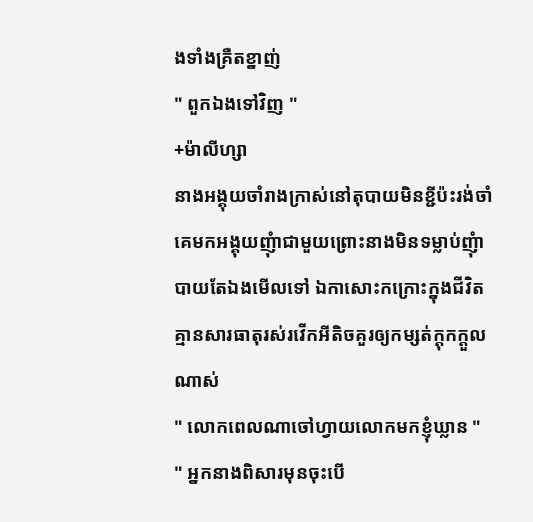ងទាំងគ្រឺតខ្នាញ់
" ពួកឯងទៅវិញ "
+ម៉ាលីហ្សា
នាងអង្គុយចាំរាងក្រាស់នៅតុបាយមិនខ្ជីប៉ះរង់ចាំគេមកអង្គុយញុំាជាមួយព្រោះនាងមិនទម្លាប់ញុំាបាយតែឯងមើលទៅ ឯកាសោះកក្រោះក្នុងជីវិតគ្មានសារធាតុរស់រវើកអីតិចគួរឲ្យកម្សត់ក្ដុកក្ដួលណាស់
" លោកពេលណាចៅហ្វាយលោកមកខ្ញុំឃ្លាន "
" អ្នកនាងពិសារមុនចុះបើ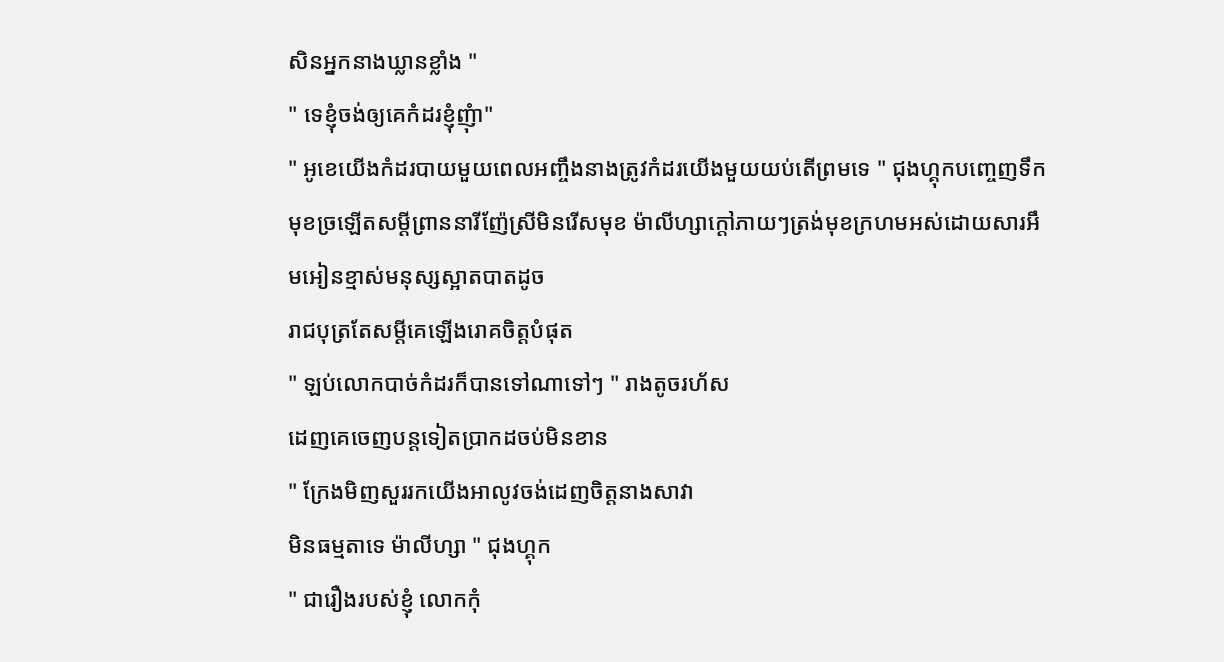សិនអ្នកនាងឃ្លានខ្លាំង "
" ទេខ្ញុំចង់ឲ្យគេកំដរខ្ញុំញុំា"
" អូខេយើងកំដរបាយមួយពេលអញ្ចឹងនាងត្រូវកំដរយើងមួយយប់តើព្រមទេ " ជុងហ្គុកបញ្ចេញទឹកមុខច្រឡើតសម្ដីព្រាននារីញ៉ែស្រីមិនរើសមុខ ម៉ាលីហ្សាក្ដៅភាយៗត្រង់មុខក្រហមអស់ដោយសារអឹមអៀនខ្មាស់មនុស្សស្អាតបាតដូច
រាជបុត្រតែសម្ដីគេឡើងរោគចិត្ដបំផុត
" ឡប់លោកបាច់កំដរក៏បានទៅណាទៅៗ " រាងតូចរហ័ស
ដេញគេចេញបន្ដទៀតប្រាកដចប់មិនខាន
" ក្រែងមិញសួររកយើងអាលូវចង់ដេញចិត្ដនាងសាវា
មិនធម្មតាទេ ម៉ាលីហ្សា " ជុងហ្គុក
" ជារឿងរបស់ខ្ញុំ លោកកុំ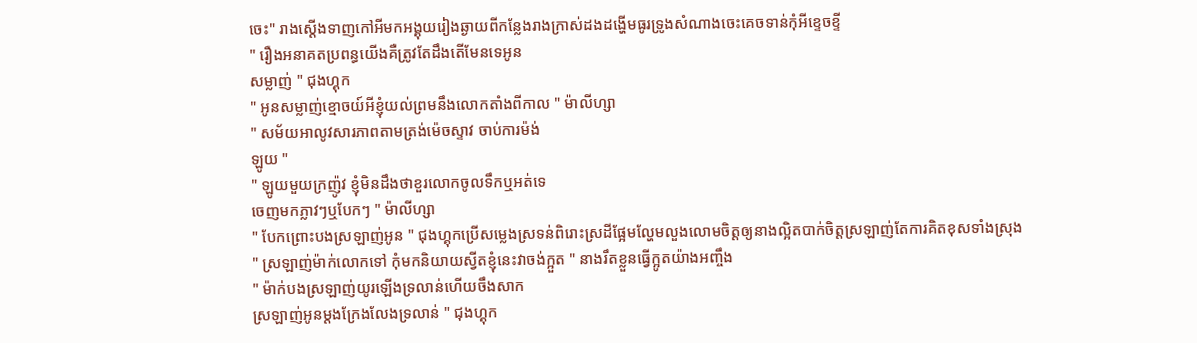ចេះ" រាងស្ដើងទាញកៅអីមកអង្គុយរៀងឆ្ងាយពីកន្លែងរាងក្រាស់ដងដង្ហើមធូរទ្រូងសំណាងចេះគេចទាន់កុំអីខ្ទេចខ្ទី
" រឿងអនាគតប្រពន្ធយើងគឺត្រូវតែដឹងតើមែនទេអូន
សម្លាញ់ " ជុងហ្គុក
" អូនសម្លាញ់ខ្មោចយ៍អីខ្ញុំយល់ព្រមនឹងលោកតាំងពីកាល " ម៉ាលីហ្សា
" សម័យអាលូវសារភាពតាមត្រង់ម៉េចស្ទាវ ចាប់ការម៉ង់
ឡូយ "
" ឡូយមួយក្រញ៉ូវ ខ្ញុំមិនដឹងថាខួរលោកចូលទឹកឬអត់ទេ
ចេញមកភ្លាវៗឬបែកៗ " ម៉ាលីហ្សា
" បែកព្រោះបងស្រឡាញ់អូន " ជុងហ្គុកប្រើសម្លេងស្រទន់ពិរោះស្រដីផ្អែមល្ហែមលួងលោមចិត្ដឲ្យនាងល្អិតបាក់ចិត្ដស្រឡាញ់តែការគិតខុសទាំងស្រុង
" ស្រឡាញ់ម៉ាក់លោកទៅ កុំមកនិយាយស្វីតខ្ញុំនេះវាចង់ក្អួត " នាងរឹតខ្លួនធ្វើក្អូតយ៉ាងអញ្ចឹង
" ម៉ាក់បងស្រឡាញ់យូរឡើងទ្រលាន់ហើយចឹងសាក
ស្រឡាញ់អូនម្ដងក្រែងលែងទ្រលាន់ " ជុងហ្គុក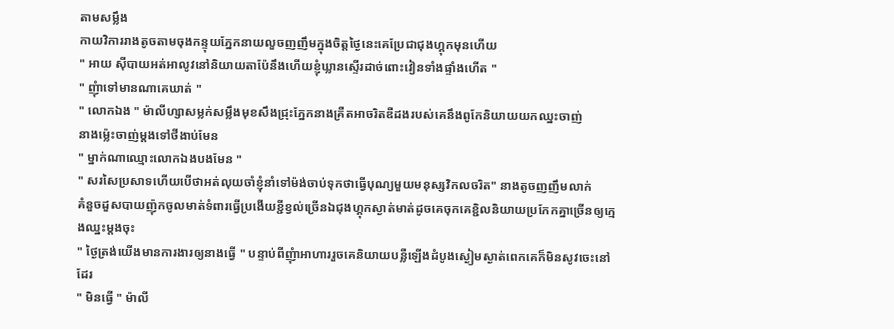តាមសម្លឹង
កាយវិការរាងតូចតាមចុងកន្ទុយភ្នែកនាយលួចញញឹមក្នុងចិត្ដថ្ងៃនេះគេប្រែជាជុងហ្គុកមុនហើយ
" អាយ សុីបាយអត់អាលូវនៅនិយាយតាប៉ែនឹងហើយខ្ញុំឃ្លានស្ទើរដាច់ពោះវៀនទាំងផ្ទាំងហើត "
" ញុំាទៅមានណាគេឃាត់ "
" លោកឯង " ម៉ាលីហ្សាសម្លក់សម្លឹងមុខសឹងជ្រុះភ្នែកនាងគ្រឺតអាចរិតឌឺដងរបស់គេនឹងពូកែនិយាយយកឈ្នះចាញ់
នាងម្ល៉េះចាញ់ម្ដងទៅថីងាប់មែន
" ម្នាក់ណាឈ្មោះលោកឯងបងមែន "
" សរសៃប្រសាទហើយបើថាអត់លុយចាំខ្ញុំនាំទៅម៉ង់ចាប់ទុកថាធ្វើបុណ្យមួយមនុស្សវិកលចរិត" នាងតូចញញឹមលាក់
គំនួចដួសបាយញ៉ុកចូលមាត់ទំពារធ្វើប្រងើយខ្ជីខ្វល់ច្រើនឯជុងហ្គុកស្ងាត់មាត់ដូចគេចុកគេខ្ជិលនិយាយប្រកែកគ្នាច្រើនឲ្យក្មេងឈ្នះម្ដងចុះ
" ថ្ងៃត្រង់យើងមានការងារឲ្យនាងធ្វើ " បន្ទាប់ពីញុំាអាហាររួចគេនិយាយបន្លឺឡើងដំបូងស្ងៀមស្ងាត់ពេកគេក៏មិនសូវចេះនៅដែរ
" មិនធ្វើ " ម៉ាលី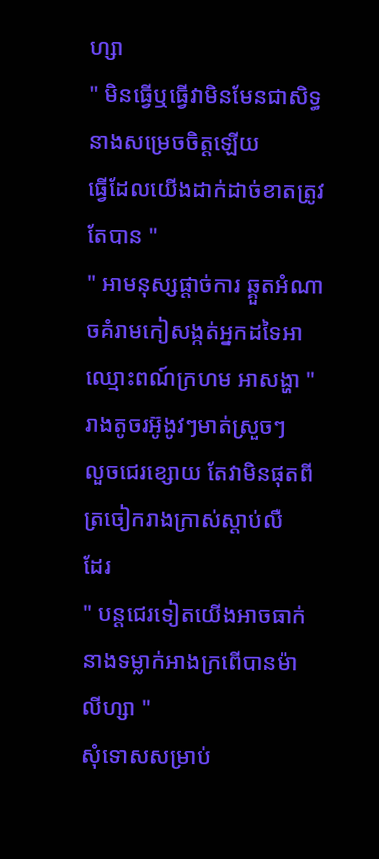ហ្សា
" មិនធ្វើឬធ្វើវាមិនមែនជាសិទ្ធនាងសម្រេចចិត្ដឡើយ
ធ្វើដែលយើងដាក់ដាច់ខាតត្រូវតែបាន "
" អាមនុស្សផ្ដាច់ការ ឆ្គួតអំណាចគំរាមកៀសង្កត់អ្នកដទៃអាឈ្មោះពណ៍ក្រហម អាសង្ហា " រាងតូចរអ៊ូងូវៗមាត់ស្រួចៗ
លួចជេរខ្សោយ តែវាមិនផុតពីត្រចៀករាងក្រាស់ស្ដាប់លឺ
ដែរ
" បន្ដជេរទៀតយើងអាចធាក់នាងទម្លាក់អាងក្រពើបានម៉ា
លីហ្សា "
សុំទោសសម្រាប់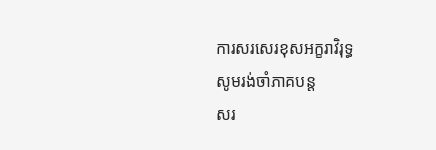ការសរសេរខុសអក្ខរាវិរុទ្ធ
សូមរង់ចាំភាគបន្ដ
សរ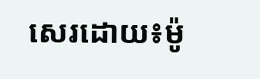សេរដោយ៖ម៉ូ